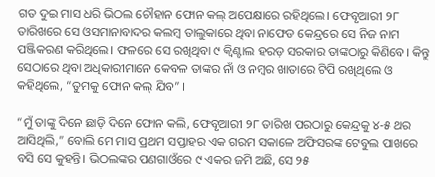ଗତ ଦୁଇ ମାସ ଧରି ଭିଠଲ ଚୌହାନ ଫୋନ କଲ୍‌ ଅପେକ୍ଷାରେ ରହିଥିଲେ। ଫେବୃଆରୀ ୨୮ ତାରିଖରେ ସେ ଓସମାନାବାଦର କଲମ୍ବ ତାଲୁକାରେ ଥିବା ନାଫେଡ କେନ୍ଦ୍ରରେ ସେ ନିଜ ନାମ ପଞ୍ଜିକରଣ କରିଥିଲେ। ଫଳରେ ସେ ରଖିଥିବା ୯ କ୍ଵିଣ୍ଟାଲ ହରଡ଼ ସରକାର ତାଙ୍କଠାରୁ କିଣିବେ। କିନ୍ତୁ ସେଠାରେ ଥିବା ଅଧିକାରୀମାନେ କେବଳ ତାଙ୍କର ନାଁ ଓ ନମ୍ବର ଖାତାରେ ଟିପି ରଖିଥିଲେ ଓ କହିଥିଲେ, “ତୁମକୁ ଫୋନ କଲ୍‌ ଯିବ” ।

“ମୁଁ ତାଙ୍କୁ ଦିନେ ଛାଡ଼ି ଦିନେ ଫୋନ କଲି, ଫେବୃଆରୀ ୨୮ ତାରିଖ ପରଠାରୁ କେନ୍ଦ୍ରକୁ ୪-୫ ଥର ଆସିଥିଲି,” ବୋଲି ମେ ମାସ ପ୍ରଥମ ସପ୍ତାହର ଏକ ଗରମ ସକାଳେ ଅଫିସରଙ୍କ ଟେବୁଲ ପାଖରେ ବସି ସେ କୁହନ୍ତି। ଭିଠଲଙ୍କର ପଣଗାଓଁରେ ୯ ଏକର ଜମି ଅଛି, ସେ ୨୫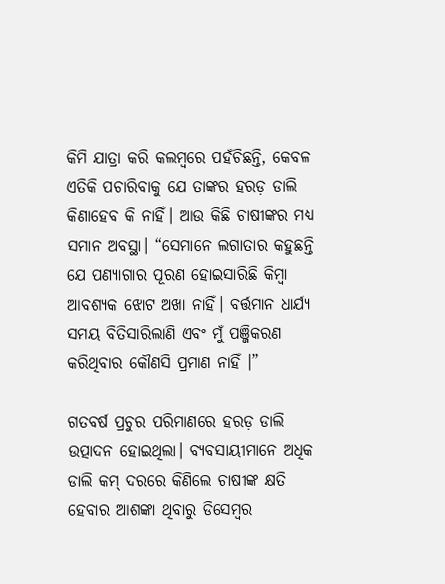କିମି ଯାତ୍ରା କରି କଲମ୍ବରେ ପହଁଚିଛନ୍ତି, କେବଳ ଏତିକି ପଚାରିବାକୁ ଯେ ତାଙ୍କର ହରଡ଼ ଡାଲି କିଣାହେବ କି ନାହିଁ। ଆଉ କିଛି ଚାଷୀଙ୍କର ମଧ୍ୟ ସମାନ ଅବସ୍ଥା। “ସେମାନେ ଲଗାତାର କହୁଛନ୍ତି ଯେ ପଣ୍ୟାଗାର ପୂରଣ ହୋଇସାରିଛି କିମ୍ବା ଆବଶ୍ୟକ ଝୋଟ ଅଖା ନାହିଁ। ବର୍ତ୍ତମାନ ଧାର୍ଯ୍ୟ ସମୟ ବିତିସାରିଲାଣି ଏବଂ ମୁଁ ପଞ୍ଜିକରଣ କରିଥିବାର କୌଣସି ପ୍ରମାଣ ନାହିଁ ।”

ଗତବର୍ଷ ପ୍ରଚୁର ପରିମାଣରେ ହରଡ଼ ଡାଲି ଉତ୍ପାଦନ ହୋଇଥିଲା। ବ୍ୟବସାୟୀମାନେ ଅଧିକ ଡାଲି କମ୍‌ ଦରରେ କିଣିଲେ ଚାଷୀଙ୍କ କ୍ଷତି ହେବାର ଆଶଙ୍କା ଥିବାରୁ ଡିସେମ୍ବର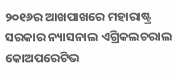୨୦୧୬ର ଆଖପାଖରେ ମହାରାଷ୍ଟ୍ର ସରକାର ନ୍ୟାସନାଲ ଏଗ୍ରିକଲଚରାଲ କୋଅପରେଟିଭ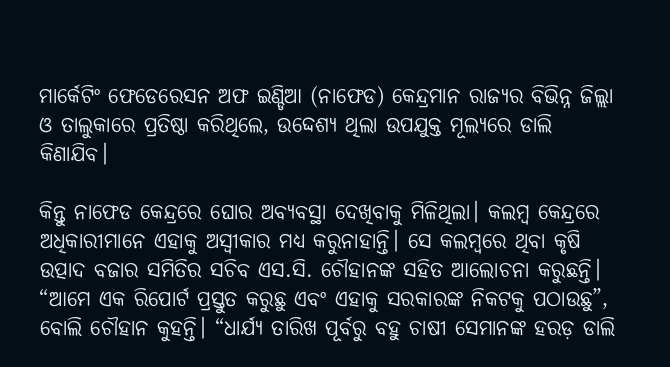ମାର୍କେଟିଂ ଫେଡେରେସନ ଅଫ ଇଣ୍ଡିଆ (ନାଫେଡ) କେନ୍ଦ୍ରମାନ ରାଜ୍ୟର ବିଭିନ୍ନ ଜିଲ୍ଲା ଓ ତାଲୁକାରେ ପ୍ରତିଷ୍ଠା କରିଥିଲେ, ଉଦ୍ଦେଶ୍ୟ ଥିଲା ଉପଯୁକ୍ତ ମୂଲ୍ୟରେ ଡାଲି କିଣାଯିବ।

କିନ୍ତୁ ନାଫେଡ କେନ୍ଦ୍ରରେ ଘୋର ଅବ୍ୟବସ୍ଥା ଦେଖିବାକୁ ମିଳିଥିଲା। କଲମ୍ବ କେନ୍ଦ୍ରରେ ଅଧିକାରୀମାନେ ଏହାକୁ ଅସ୍ୱୀକାର ମଧ୍ୟ କରୁନାହାନ୍ତି। ସେ କଲମ୍ବରେ ଥିବା କୃଷି ଉତ୍ପାଦ ବଜାର ସମିତିର ସଚିବ ଏସ.ସି. ଚୌହାନଙ୍କ ସହିତ ଆଲୋଚନା କରୁଛନ୍ତି। “ଆମେ ଏକ ରିପୋର୍ଟ ପ୍ରସ୍ତୁତ କରୁଛୁ ଏବଂ ଏହାକୁ ସରକାରଙ୍କ ନିକଟକୁ ପଠାଉଛୁ”, ବୋଲି ଚୌହାନ କୁହନ୍ତି। “ଧାର୍ଯ୍ୟ ତାରିଖ ପୂର୍ବରୁ ବହୁ ଚାଷୀ ସେମାନଙ୍କ ହରଡ଼ ଡାଲି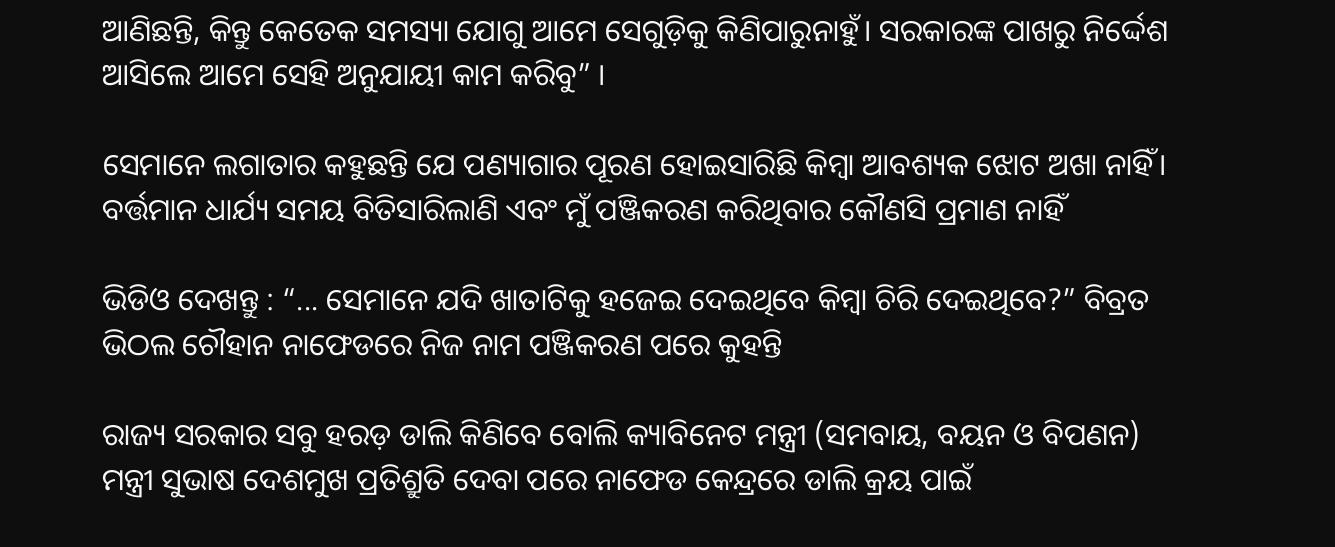ଆଣିଛନ୍ତି, କିନ୍ତୁ କେତେକ ସମସ୍ୟା ଯୋଗୁ ଆମେ ସେଗୁଡ଼ିକୁ କିଣିପାରୁନାହୁଁ। ସରକାରଙ୍କ ପାଖରୁ ନିର୍ଦ୍ଦେଶ ଆସିଲେ ଆମେ ସେହି ଅନୁଯାୟୀ କାମ କରିବୁ” ।

ସେମାନେ ଲଗାତାର କହୁଛନ୍ତି ଯେ ପଣ୍ୟାଗାର ପୂରଣ ହୋଇସାରିଛି କିମ୍ବା ଆବଶ୍ୟକ ଝୋଟ ଅଖା ନାହିଁ। ବର୍ତ୍ତମାନ ଧାର୍ଯ୍ୟ ସମୟ ବିତିସାରିଲାଣି ଏବଂ ମୁଁ ପଞ୍ଜିକରଣ କରିଥିବାର କୌଣସି ପ୍ରମାଣ ନାହିଁ

ଭିଡିଓ ଦେଖନ୍ତୁ : “... ସେମାନେ ଯଦି ଖାତାଟିକୁ ହଜେଇ ଦେଇଥିବେ କିମ୍ବା ଚିରି ଦେଇଥିବେ?” ବିବ୍ରତ ଭିଠଲ ଚୌହାନ ନାଫେଡରେ ନିଜ ନାମ ପଞ୍ଜିକରଣ ପରେ କୁହନ୍ତି

ରାଜ୍ୟ ସରକାର ସବୁ ହରଡ଼ ଡାଲି କିଣିବେ ବୋଲି କ୍ୟାବିନେଟ ମନ୍ତ୍ରୀ (ସମବାୟ, ବୟନ ଓ ବିପଣନ) ମନ୍ତ୍ରୀ ସୁଭାଷ ଦେଶମୁଖ ପ୍ରତିଶ୍ରୁତି ଦେବା ପରେ ନାଫେଡ କେନ୍ଦ୍ରରେ ଡାଲି କ୍ରୟ ପାଇଁ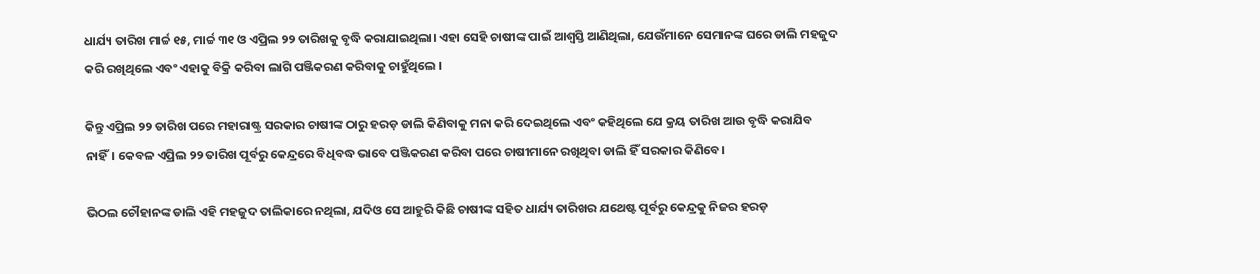ଧାର୍ଯ୍ୟ ତାରିଖ ମାର୍ଚ୍ଚ ୧୫, ମାର୍ଚ୍ଚ ୩୧ ଓ ଏପ୍ରିଲ ୨୨ ତାରିଖକୁ ବୃଦ୍ଧି କରାଯାଇଥିଲା। ଏହା ସେହି ଚାଷୀଙ୍କ ପାଇଁ ଆଶ୍ୱସ୍ତି ଆଣିଥିଲା, ଯେଉଁମାନେ ସେମାନଙ୍କ ଘରେ ଡାଲି ମହଜୁଦ କରି ରଖିଥିଲେ ଏବଂ ଏହାକୁ ବିକ୍ରି କରିବା ଲାଗି ପଞ୍ଜିକରଣ କରିବାକୁ ଚାହୁଁଥିଲେ ।

କିନ୍ତୁ ଏପ୍ରିଲ ୨୨ ତାରିଖ ପରେ ମହାରାଷ୍ଟ୍ର ସରକାର ଚାଷୀଙ୍କ ଠାରୁ ହରଡ଼ ଡାଲି କିଣିବାକୁ ମନା କରି ଦେଇଥିଲେ ଏବଂ କହିଥିଲେ ଯେ କ୍ରୟ ତାରିଖ ଆଉ ବୃଦ୍ଧି କରାଯିବ ନାହିଁ। କେବଳ ଏପ୍ରିଲ ୨୨ ତାରିଖ ପୂର୍ବରୁ କେନ୍ଦ୍ରରେ ବିଧିବଦ୍ଧ ଭାବେ ପଞ୍ଜିକରଣ କରିବା ପରେ ଚାଷୀମାନେ ରଖିଥିବା ଡାଲି ହିଁ ସରକାର କିଣିବେ।

ଭିଠଲ ଚୌହାନଙ୍କ ଡାଲି ଏହି ମହଜୁଦ ତାଲିକାରେ ନଥିଲା, ଯଦିଓ ସେ ଆହୁରି କିଛି ଚାଷୀଙ୍କ ସହିତ ଧାର୍ଯ୍ୟ ତାରିଖର ଯଥେଷ୍ଟ ପୂର୍ବରୁ କେନ୍ଦ୍ରକୁ ନିଜର ହରଡ଼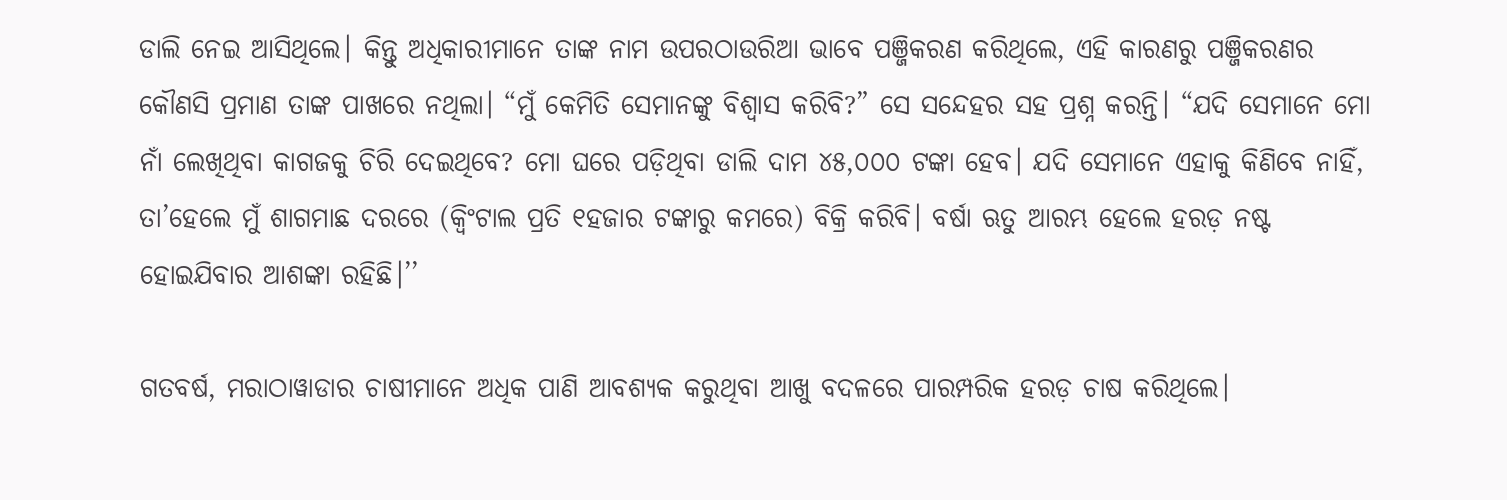ଡାଲି ନେଇ ଆସିଥିଲେ। କିନ୍ତୁ ଅଧିକାରୀମାନେ ତାଙ୍କ ନାମ ଉପରଠାଉରିଆ ଭାବେ ପଞ୍ଜିକରଣ କରିଥିଲେ, ଏହି କାରଣରୁ ପଞ୍ଜିକରଣର କୌଣସି ପ୍ରମାଣ ତାଙ୍କ ପାଖରେ ନଥିଲା। “ମୁଁ କେମିତି ସେମାନଙ୍କୁ ବିଶ୍ୱାସ କରିବି?” ସେ ସନ୍ଦେହର ସହ ପ୍ରଶ୍ନ କରନ୍ତି। “ଯଦି ସେମାନେ ମୋ ନାଁ ଲେଖିଥିବା କାଗଜକୁ ଚିରି ଦେଇଥିବେ? ମୋ ଘରେ ପଡ଼ିଥିବା ଡାଲି ଦାମ ୪୫,୦୦୦ ଟଙ୍କା ହେବ। ଯଦି ସେମାନେ ଏହାକୁ କିଣିବେ ନାହିଁ, ତା’ହେଲେ ମୁଁ ଶାଗମାଛ ଦରରେ (କ୍ୱିଂଟାଲ ପ୍ରତି ୧ହଜାର ଟଙ୍କାରୁ କମରେ) ବିକ୍ରି କରିବି। ବର୍ଷା ଋତୁ ଆରମ୍ଭ ହେଲେ ହରଡ଼ ନଷ୍ଟ ହୋଇଯିବାର ଆଶଙ୍କା ରହିଛି।’’

ଗତବର୍ଷ, ମରାଠାୱାଡାର ଚାଷୀମାନେ ଅଧିକ ପାଣି ଆବଶ୍ୟକ କରୁଥିବା ଆଖୁ ବଦଳରେ ପାରମ୍ପରିକ ହରଡ଼ ଚାଷ କରିଥିଲେ।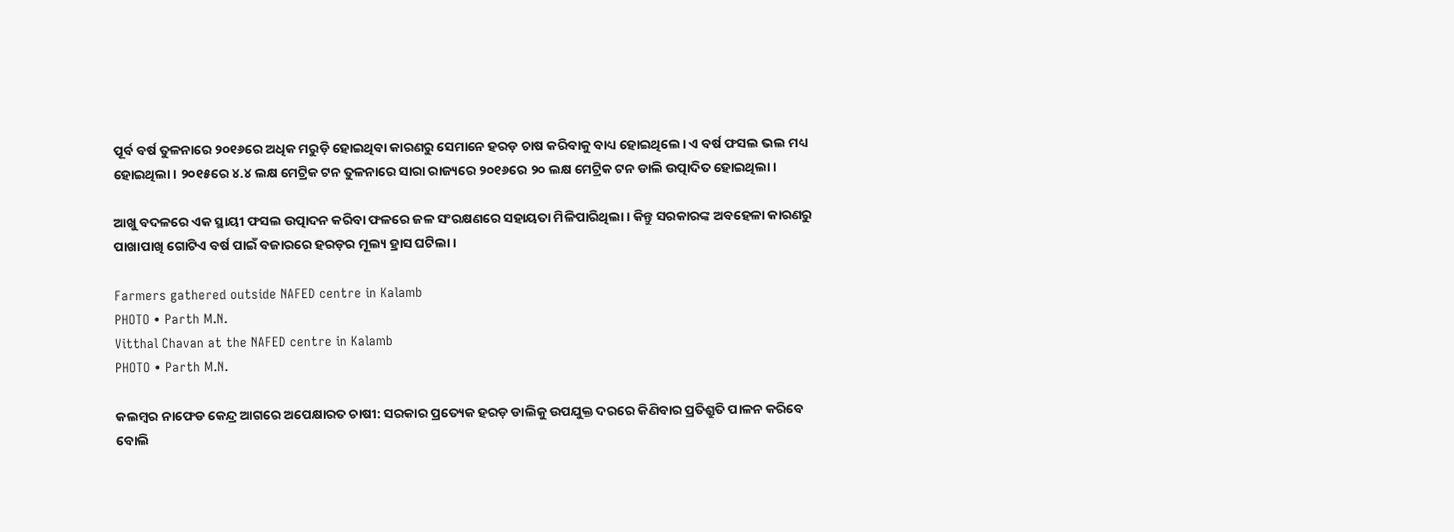ପୂର୍ବ ବର୍ଷ ତୁଳନାରେ ୨୦୧୬ରେ ଅଧିକ ମରୁଡ଼ି ହୋଇଥିବା କାରଣରୁ ସେମାନେ ହରଡ଼ ଚାଷ କରିବାକୁ ବାଧ୍ୟ ହୋଇଥିଲେ। ଏ ବର୍ଷ ଫସଲ ଭଲ ମଧ୍ୟ ହୋଇଥିଲା। ୨୦୧୫ରେ ୪.୪ ଲକ୍ଷ ମେଟ୍ରିକ ଟନ ତୁଳନାରେ ସାରା ରାଜ୍ୟରେ ୨୦୧୬ରେ ୨୦ ଲକ୍ଷ ମେଟ୍ରିକ ଟନ ଡାଲି ଉତ୍ପାଦିତ ହୋଇଥିଲା।

ଆଖୁ ବଦଳରେ ଏକ ସ୍ଥାୟୀ ଫସଲ ଉତ୍ପାଦନ କରିବା ଫଳରେ ଜଳ ସଂରକ୍ଷଣରେ ସହାୟତା ମିଳିପାରିଥିଲା । କିନ୍ତୁ ସରକାରଙ୍କ ଅବହେଳା କାରଣରୁ ପାଖାପାଖି ଗୋଟିଏ ବର୍ଷ ପାଇଁ ବଜାରରେ ହରଡ଼ର ମୂଲ୍ୟ ହ୍ରାସ ଘଟିଲା ।

Farmers gathered outside NAFED centre in Kalamb
PHOTO • Parth M.N.
Vitthal Chavan at the NAFED centre in Kalamb
PHOTO • Parth M.N.

କଲମ୍ବର ନାଫେଡ କେନ୍ଦ୍ର ଆଗରେ ଅପେକ୍ଷାରତ ଚାଷୀ: ସରକାର ପ୍ରତ୍ୟେକ ହରଡ଼ ଡାଲିକୁ ଉପଯୁକ୍ତ ଦରରେ କିଣିବାର ପ୍ରତିଶ୍ରୁତି ପାଳନ କରିବେ ବୋଲି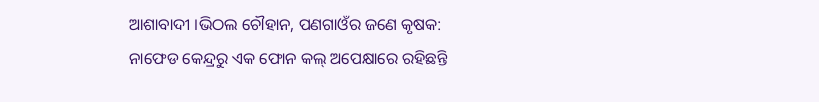ଆଶାବାଦୀ ।ଭିଠଲ ଚୌହାନ, ପଣଗାଓଁର ଜଣେ କୃଷକ: ନାଫେଡ କେନ୍ଦ୍ରରୁ ଏକ ଫୋନ କଲ୍‌ ଅପେକ୍ଷାରେ ରହିଛନ୍ତି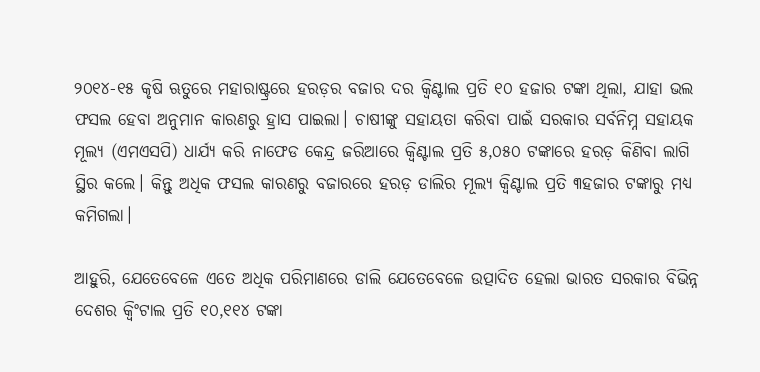୨୦୧୪-୧୫ କୃଷି ଋତୁରେ ମହାରାଷ୍ଟ୍ରରେ ହରଡ଼ର ବଜାର ଦର କ୍ଵିଣ୍ଟାଲ ପ୍ରତି ୧୦ ହଜାର ଟଙ୍କା ଥିଲା, ଯାହା ଭଲ ଫସଲ ହେବା ଅନୁମାନ କାରଣରୁ ହ୍ରାସ ପାଇଲା। ଚାଷୀଙ୍କୁ ସହାୟତା କରିବା ପାଇଁ ସରକାର ସର୍ବନିମ୍ନ ସହାୟକ ମୂଲ୍ୟ (ଏମଏସପି) ଧାର୍ଯ୍ୟ କରି ନାଫେଡ କେନ୍ଦ୍ର ଜରିଆରେ କ୍ଵିଣ୍ଟାଲ ପ୍ରତି ୫,୦୫୦ ଟଙ୍କାରେ ହରଡ଼ କିଣିବା ଲାଗି ସ୍ଥିର କଲେ। କିନ୍ତୁ ଅଧିକ ଫସଲ କାରଣରୁ ବଜାରରେ ହରଡ଼ ଡାଲିର ମୂଲ୍ୟ କ୍ଵିଣ୍ଟାଲ ପ୍ରତି ୩ହଜାର ଟଙ୍କାରୁ ମଧ୍ୟ କମିଗଲା।

ଆହୁରି, ଯେତେବେଳେ ଏତେ ଅଧିକ ପରିମାଣରେ ଡାଲି ଯେତେବେଳେ ଉତ୍ପାଦିତ ହେଲା ଭାରତ ସରକାର ବିଭିନ୍ନ ଦେଶର କ୍ୱିଂଟାଲ ପ୍ରତି ୧୦,୧୧୪ ଟଙ୍କା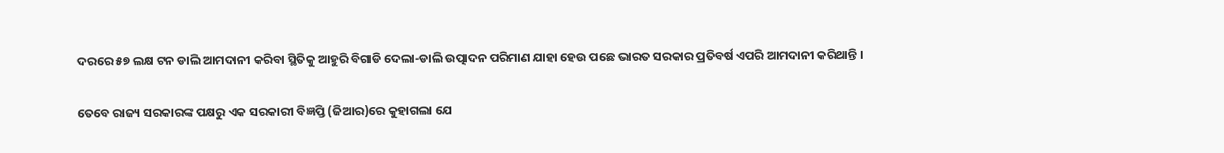ଦରରେ ୫୭ ଲକ୍ଷ ଟନ ଡାଲି ଆମଦାନୀ କରିବା ସ୍ଥିତିକୁ ଆହୁରି ବିଗାଡି ଦେଲା-ଡାଲି ଉତ୍ପାଦନ ପରିମାଣ ଯାହା ହେଉ ପଛେ ଭାରତ ସରକାର ପ୍ରତିବର୍ଷ ଏପରି ଆମଦାନୀ କରିଥାନ୍ତି ।

ତେବେ ରାଜ୍ୟ ସରକାରଙ୍କ ପକ୍ଷରୁ ଏକ ସରକାରୀ ବିଜ୍ଞପ୍ତି (ଜିଆର)ରେ କୁହାଗଲା ଯେ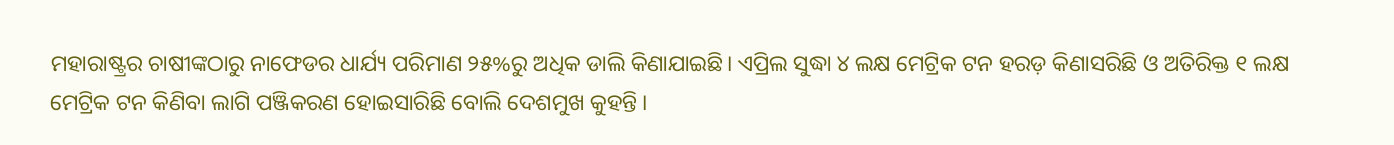ମହାରାଷ୍ଟ୍ରର ଚାଷୀଙ୍କଠାରୁ ନାଫେଡର ଧାର୍ଯ୍ୟ ପରିମାଣ ୨୫%ରୁ ଅଧିକ ଡାଲି କିଣାଯାଇଛି। ଏପ୍ରିଲ ସୁଦ୍ଧା ୪ ଲକ୍ଷ ମେଟ୍ରିକ ଟନ ହରଡ଼ କିଣାସରିଛି ଓ ଅତିରିକ୍ତ ୧ ଲକ୍ଷ ମେଟ୍ରିକ ଟନ କିଣିବା ଲାଗି ପଞ୍ଜିକରଣ ହୋଇସାରିଛି ବୋଲି ଦେଶମୁଖ କୁହନ୍ତି ।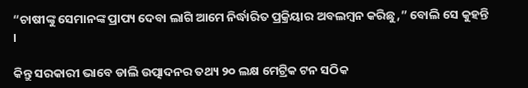“ଚାଷୀଙ୍କୁ ସେମାନଙ୍କ ପ୍ରାପ୍ୟ ଦେବା ଲାଗି ଆମେ ନିର୍ଦ୍ଧାରିତ ପ୍ରକ୍ରିୟାର ଅବଲମ୍ବନ କରିଛୁ,” ବୋଲି ସେ କୁହନ୍ତି ।

କିନ୍ତୁ ସରକାରୀ ଭାବେ ଡାଲି ଉତ୍ପାଦନର ତଥ୍ୟ ୨୦ ଲକ୍ଷ ମେଟ୍ରିକ ଟନ ସଠିକ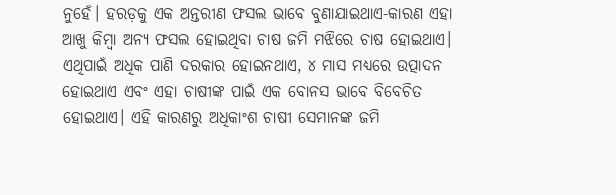ନୁହେଁ। ହରଡ଼କୁ ଏକ ଅନ୍ତରୀଣ ଫସଲ ଭାବେ ବୁଣାଯାଇଥାଏ-କାରଣ ଏହା ଆଖୁ କିମ୍ବା ଅନ୍ୟ ଫସଲ ହୋଇଥିବା ଚାଷ ଜମି ମଝିରେ ଚାଷ ହୋଇଥାଏ। ଏଥିପାଇଁ ଅଧିକ ପାଣି ଦରକାର ହୋଇନଥାଏ, ୪ ମାସ ମଧ୍ୟରେ ଉତ୍ପାଦନ ହୋଇଥାଏ ଏବଂ ଏହା ଚାଷୀଙ୍କ ପାଇଁ ଏକ ବୋନସ ଭାବେ ବିବେଚିତ ହୋଇଥାଏ। ଏହି କାରଣରୁ ଅଧିକାଂଶ ଚାଷୀ ସେମାନଙ୍କ ଜମି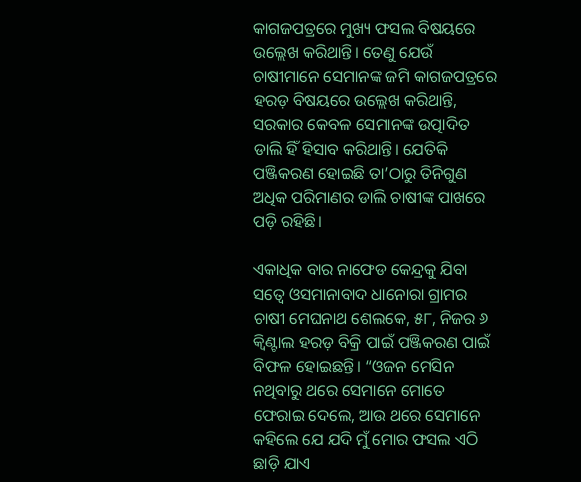କାଗଜପତ୍ରରେ ମୁଖ୍ୟ ଫସଲ ବିଷୟରେ ଉଲ୍ଲେଖ କରିଥାନ୍ତି। ତେଣୁ ଯେଉଁ ଚାଷୀମାନେ ସେମାନଙ୍କ ଜମି କାଗଜପତ୍ରରେ ହରଡ଼ ବିଷୟରେ ଉଲ୍ଲେଖ କରିଥାନ୍ତି, ସରକାର କେବଳ ସେମାନଙ୍କ ଉତ୍ପାଦିତ ଡାଲି ହିଁ ହିସାବ କରିଥାନ୍ତି। ଯେତିକି ପଞ୍ଜିକରଣ ହୋଇଛି ତା’ଠାରୁ ତିନିଗୁଣ ଅଧିକ ପରିମାଣର ଡାଲି ଚାଷୀଙ୍କ ପାଖରେ ପଡ଼ି ରହିଛି।

ଏକାଧିକ ବାର ନାଫେଡ କେନ୍ଦ୍ରକୁ ଯିବା ସତ୍ୱେ ଓସମାନାବାଦ ଧାନୋରା ଗ୍ରାମର ଚାଷୀ ମେଘନାଥ ଶେଲକେ, ୫୮, ନିଜର ୬ କ୍ଵିଣ୍ଟାଲ ହରଡ଼ ବିକ୍ରି ପାଇଁ ପଞ୍ଜିକରଣ ପାଇଁ ବିଫଳ ହୋଇଛନ୍ତି। “ଓଜନ ମେସିନ ନଥିବାରୁ ଥରେ ସେମାନେ ମୋତେ ଫେରାଇ ଦେଲେ, ଆଉ ଥରେ ସେମାନେ କହିଲେ ଯେ ଯଦି ମୁଁ ମୋର ଫସଲ ଏଠି ଛାଡ଼ି ଯାଏ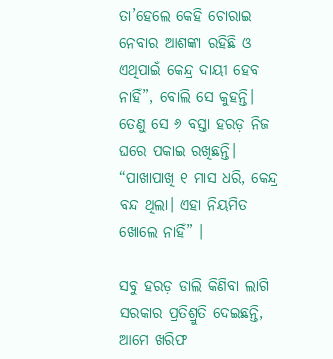ତା’ହେଲେ କେହି ଚୋରାଇ ନେବାର ଆଶଙ୍କା ରହିଛି ଓ ଏଥିପାଇଁ କେନ୍ଦ୍ର ଦାୟୀ ହେବ ନାହିଁ”, ବୋଲି ସେ କୁହନ୍ତି। ତେଣୁ ସେ ୬ ବସ୍ତା ହରଡ଼ ନିଜ ଘରେ ପକାଇ ରଖିଛନ୍ତି। “ପାଖାପାଖି ୧ ମାସ ଧରି, କେନ୍ଦ୍ର ବନ୍ଦ ଥିଲା। ଏହା ନିୟମିତ ଖୋଲେ ନାହିଁ” ।

ସବୁ ହରଡ଼ ଡାଲି କିଣିବା ଲାଗି ସରକାର ପ୍ରତିଶ୍ରୁତି ଦେଇଛନ୍ତି, ଆମେ ଖରିଫ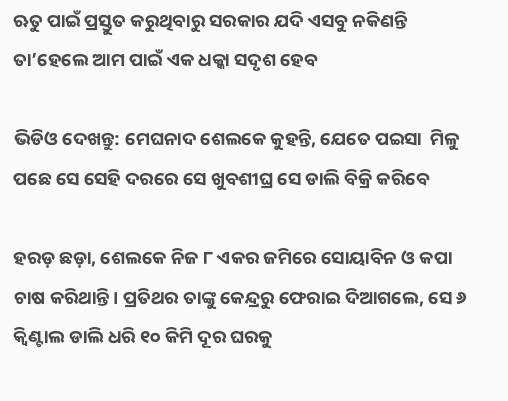ଋତୁ ପାଇଁ ପ୍ରସ୍ତୁତ କରୁଥିବାରୁ ସରକାର ଯଦି ଏସବୁ ନକିଣନ୍ତି ତା’ହେଲେ ଆମ ପାଇଁ ଏକ ଧକ୍କା ସଦୃଶ ହେବ

ଭିଡିଓ ଦେଖନ୍ତୁ: ମେଘନାଦ ଶେଲକେ କୁହନ୍ତି, ଯେତେ ପଇସା  ମିଳୁ ପଛେ ସେ ସେହି ଦରରେ ସେ ଖୁବଶୀଘ୍ର ସେ ଡାଲି ବିକ୍ରି କରିବେ

ହରଡ଼ ଛଡ଼ା, ଶେଲକେ ନିଜ ୮ ଏକର ଜମିରେ ସୋୟାବିନ ଓ କପା ଚାଷ କରିଥାନ୍ତି। ପ୍ରତିଥର ତାଙ୍କୁ କେନ୍ଦ୍ରରୁ ଫେରାଇ ଦିଆଗଲେ, ସେ ୬ କ୍ଵିଣ୍ଟାଲ ଡାଲି ଧରି ୧୦ କିମି ଦୂର ଘରକୁ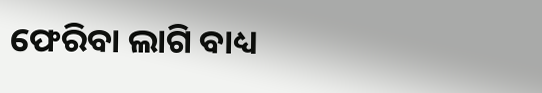ଫେରିବା ଲାଗି ବାଧ୍ୟ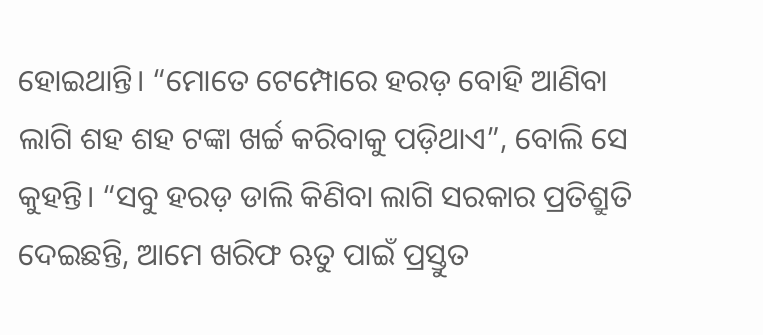ହୋଇଥାନ୍ତି। “ମୋତେ ଟେମ୍ପୋରେ ହରଡ଼ ବୋହି ଆଣିବା ଲାଗି ଶହ ଶହ ଟଙ୍କା ଖର୍ଚ୍ଚ କରିବାକୁ ପଡ଼ିଥାଏ”, ବୋଲି ସେ କୁହନ୍ତି। “ସବୁ ହରଡ଼ ଡାଲି କିଣିବା ଲାଗି ସରକାର ପ୍ରତିଶ୍ରୁତି ଦେଇଛନ୍ତି, ଆମେ ଖରିଫ ଋତୁ ପାଇଁ ପ୍ରସ୍ତୁତ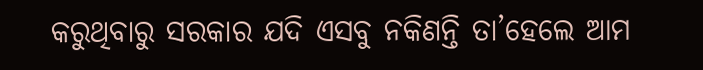କରୁଥିବାରୁ ସରକାର ଯଦି ଏସବୁ ନକିଣନ୍ତି ତା’ହେଲେ ଆମ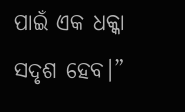ପାଇଁ ଏକ ଧକ୍କା ସଦୃଶ ହେବ।”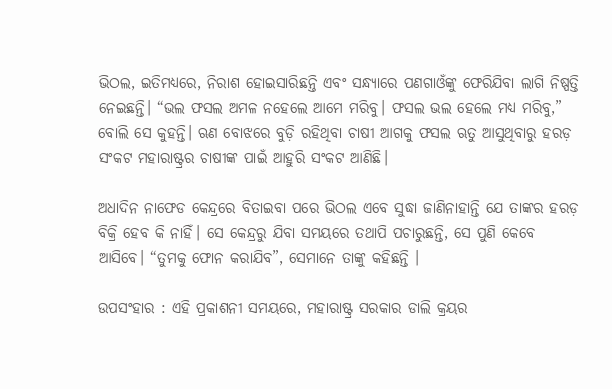ଭିଠଲ, ଇତିମଧ୍ୟରେ, ନିରାଶ ହୋଇସାରିଛନ୍ତି ଏବଂ ସନ୍ଧ୍ୟାରେ ପଣଗାଓଁଙ୍କୁ ଫେରିଯିବା ଲାଗି ନିଷ୍ପତ୍ତି ନେଇଛନ୍ତି। “ଭଲ ଫସଲ ଅମଳ ନହେଲେ ଆମେ ମରିବୁ। ଫସଲ ଭଲ ହେଲେ ମଧ୍ୟ ମରିବୁ,” ବୋଲି ସେ କୁହନ୍ତି। ଋଣ ବୋଝରେ ବୁଡ଼ି ରହିଥିବା ଚାଷୀ ଆଗକୁ ଫସଲ ଋତୁ ଆସୁଥିବାରୁ ହରଡ଼ ସଂକଟ ମହାରାଷ୍ଟ୍ରର ଚାଷୀଙ୍କ ପାଇଁ ଆହୁରି ସଂକଟ ଆଣିଛି।

ଅଧାଦିନ ନାଫେଡ କେନ୍ଦ୍ରରେ ବିତାଇବା ପରେ ଭିଠଲ ଏବେ ସୁଦ୍ଧା ଜାଣିନାହାନ୍ତି ଯେ ତାଙ୍କର ହରଡ଼ ବିକ୍ରି ହେବ କି ନାହିଁ। ସେ କେନ୍ଦ୍ରରୁ ଯିବା ସମୟରେ ତଥାପି ପଚାରୁଛନ୍ତି, ସେ ପୁଣି କେବେ ଆସିବେ। “ତୁମକୁ ଫୋନ କରାଯିବ”, ସେମାନେ ତାଙ୍କୁ କହିଛନ୍ତି ।

ଉପସଂହାର : ଏହି ପ୍ରକାଶନୀ ସମୟରେ, ମହାରାଷ୍ଟ୍ର ସରକାର ଡାଲି କ୍ରୟର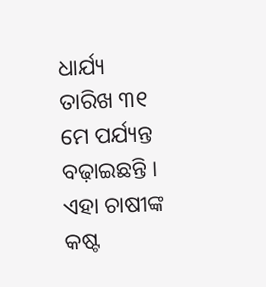ଧାର୍ଯ୍ୟ ତାରିଖ ୩୧ ମେ ପର୍ଯ୍ୟନ୍ତ ବଢ଼ାଇଛନ୍ତି । ଏହା ଚାଷୀଙ୍କ କଷ୍ଟ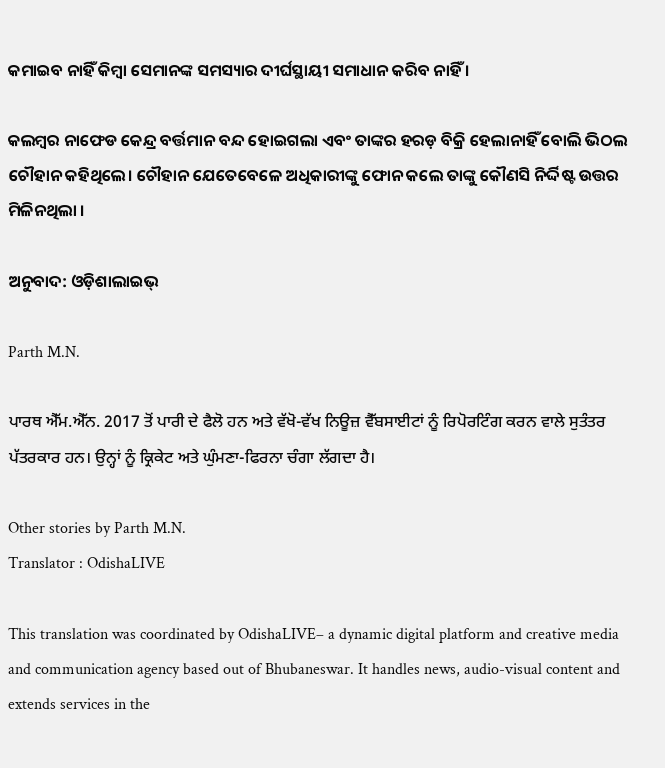କମାଇବ ନାହିଁ କିମ୍ବା ସେମାନଙ୍କ ସମସ୍ୟାର ଦୀର୍ଘସ୍ଥାୟୀ ସମାଧାନ କରିବ ନାହିଁ ।

କଲମ୍ବର ନାଫେଡ କେନ୍ଦ୍ର ବର୍ତ୍ତମାନ ବନ୍ଦ ହୋଇଗଲା ଏବଂ ତାଙ୍କର ହରଡ଼ ବିକ୍ରି ହେଲାନାହିଁ ବୋଲି ଭିଠଲ ଚୌହାନ କହିଥିଲେ। ଚୌହାନ ଯେତେବେଳେ ଅଧିକାରୀଙ୍କୁ ଫୋନ କଲେ ତାଙ୍କୁ କୌଣସି ନିର୍ଦ୍ଦିଷ୍ଟ ଉତ୍ତର ମିଳିନଥିଲା ।

ଅନୁବାଦ: ଓଡ଼ିଶାଲାଇଭ୍‍

Parth M.N.

ਪਾਰਥ ਐੱਮ.ਐੱਨ. 2017 ਤੋਂ ਪਾਰੀ ਦੇ ਫੈਲੋ ਹਨ ਅਤੇ ਵੱਖੋ-ਵੱਖ ਨਿਊਜ਼ ਵੈੱਬਸਾਈਟਾਂ ਨੂੰ ਰਿਪੋਰਟਿੰਗ ਕਰਨ ਵਾਲੇ ਸੁਤੰਤਰ ਪੱਤਰਕਾਰ ਹਨ। ਉਨ੍ਹਾਂ ਨੂੰ ਕ੍ਰਿਕੇਟ ਅਤੇ ਘੁੰਮਣਾ-ਫਿਰਨਾ ਚੰਗਾ ਲੱਗਦਾ ਹੈ।

Other stories by Parth M.N.
Translator : OdishaLIVE

This translation was coordinated by OdishaLIVE– a dynamic digital platform and creative media and communication agency based out of Bhubaneswar. It handles news, audio-visual content and extends services in the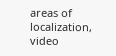areas of localization, video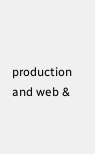production and web &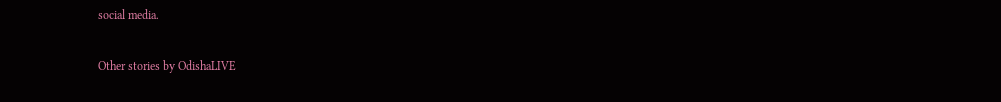social media.

Other stories by OdishaLIVE